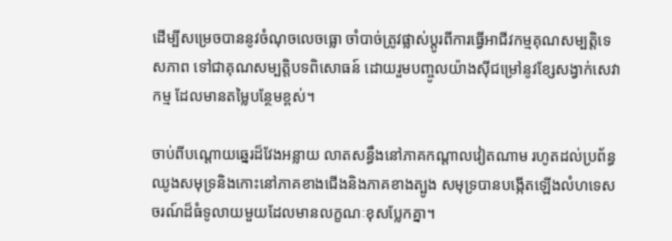ដើម្បីសម្រេចបាននូវចំណុចលេចធ្លោ ចាំបាច់ត្រូវផ្លាស់ប្តូរពីការធ្វើអាជីវកម្មគុណសម្បត្តិទេសភាព ទៅជាគុណសម្បត្តិបទពិសោធន៍ ដោយរួមបញ្ចូលយ៉ាងស៊ីជម្រៅនូវខ្សែសង្វាក់សេវាកម្ម ដែលមានតម្លៃបន្ថែមខ្ពស់។

ចាប់ពីបណ្តោយឆ្នេរដ៏វែងអន្លាយ លាតសន្ធឹងនៅភាគកណ្តាលវៀតណាម រហូតដល់ប្រព័ន្ធឈូងសមុទ្រនិងកោះនៅភាគខាងជើងនិងភាគខាងត្បូង សមុទ្របានបង្កើតឡើងលំហទេសចរណ៍ដ៏ធំទូលាយមួយដែលមានលក្ខណៈខុសប្លែកគ្នា។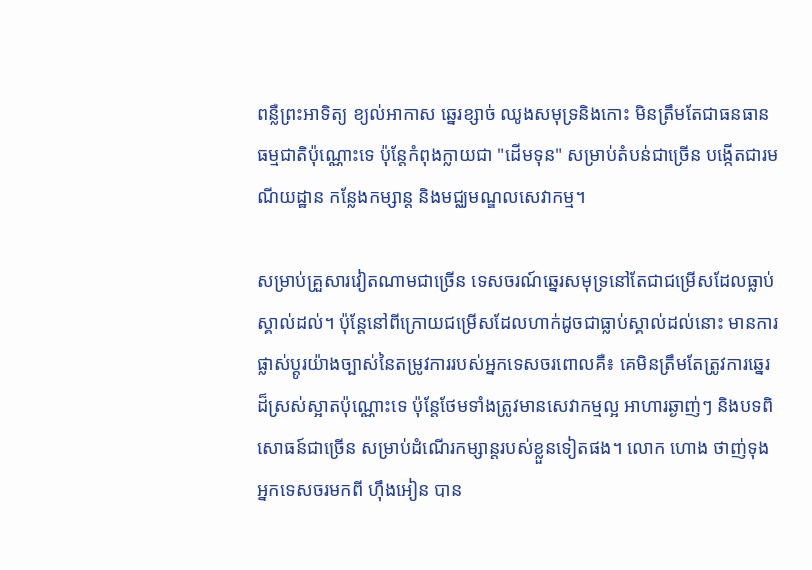ពន្លឺព្រះអាទិត្យ ខ្យល់អាកាស ឆ្នេរខ្សាច់ ឈូងសមុទ្រនិងកោះ មិនត្រឹមតែជាធនធានធម្មជាតិប៉ុណ្ណោះទេ ប៉ុន្តែកំពុងក្លាយជា "ដើមទុន" សម្រាប់តំបន់ជាច្រើន បង្កើតជារមណីយដ្ឋាន កន្លែងកម្សាន្ត និងមជ្ឈមណ្ឌលសេវាកម្ម។

សម្រាប់គ្រួសារវៀតណាមជាច្រើន ទេសចរណ៍ឆ្នេរសមុទ្រនៅតែជាជម្រើសដែលធ្លាប់ស្គាល់ដល់។ ប៉ុន្តែនៅពីក្រោយជម្រើសដែលហាក់ដូចជាធ្លាប់ស្គាល់ដល់នោះ មានការផ្លាស់ប្តូរយ៉ាងច្បាស់នៃតម្រូវការរបស់អ្នកទេសចរពោលគឺ៖ គេមិនត្រឹមតែត្រូវការឆ្នេរដ៏ស្រស់ស្អាតប៉ុណ្ណោះទេ ប៉ុន្តែថែមទាំងត្រូវមានសេវាកម្មល្អ អាហារឆ្ងាញ់ៗ និងបទពិសោធន៍ជាច្រើន សម្រាប់ដំណើរកម្សាន្តរបស់ខ្លួនទៀតផង។ លោក ហោង ថាញ់ទុង អ្នកទេសចរមកពី ហ៊ឹងអៀន បាន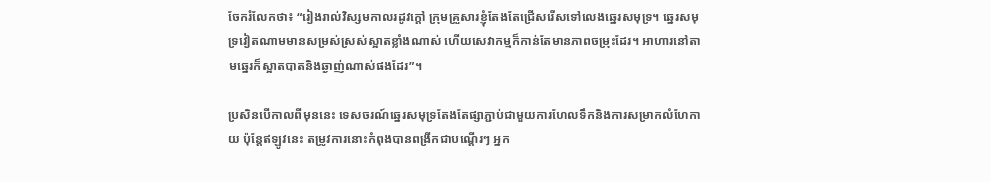ចែករំលែកថា៖ “រៀងរាល់វិស្សមកាលរដូវក្តៅ ក្រុមគ្រួសារខ្ញុំតែងតែជ្រើសរើសទៅលេងឆ្នេរសមុទ្រ។ ឆ្នេរសមុទ្រវៀតណាមមានសម្រស់ស្រស់ស្អាតខ្លាំងណាស់ ហើយសេវាកម្មក៏កាន់តែមានភាពចម្រុះដែរ។ អាហារនៅតាមឆ្នេរក៏ស្អាតបាតនិងឆ្ងាញ់ណាស់ផងដែរ”។

ប្រសិនបើកាលពីមុននេះ ទេសចរណ៍ឆ្នេរសមុទ្រតែងតែផ្សាភ្ជាប់ជាមួយការហែលទឹកនិងការសម្រាកលំហែកាយ ប៉ុន្តែឥឡូវនេះ តម្រូវការនោះកំពុងបានពង្រីកជាបណ្តើរៗ អ្នក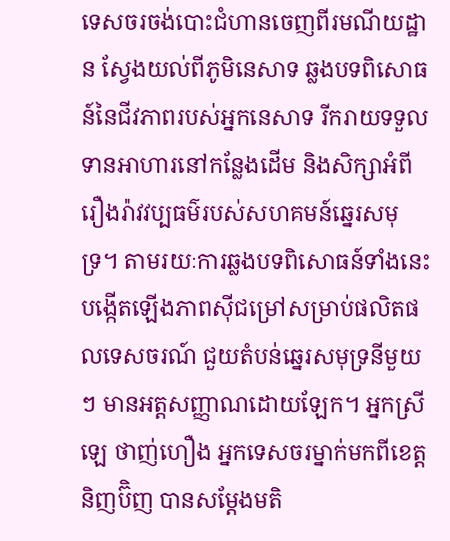ទេសចរចង់បោះជំហានចេញពីរមណីយដ្ឋាន ស្វែងយល់ពីភូមិនេសាទ ឆ្លងបទពិសោធន៍នៃជីវភាពរបស់អ្នកនេសាទ រីករាយទទួលទានអាហារនៅកន្លែងដើម និងសិក្សាអំពីរឿងរ៉ាវវប្បធម៌របស់សហគមន៍ឆ្នេរសមុទ្រ។ តាមរយៈការឆ្លងបទពិសោធន៍ទាំងនេះ បង្កើតឡើងភាពស៊ីជម្រៅសម្រាប់ផលិតផលទេសចរណ៍ ជួយតំបន់ឆ្នេរសមុទ្រនីមួយៗ មានអត្តសញ្ញាណដោយឡែក។ អ្នកស្រី ឡេ ថាញ់ហឿង អ្នកទេសចរម្នាក់មកពីខេត្តនិញប៊ិញ បានសម្តែងមតិ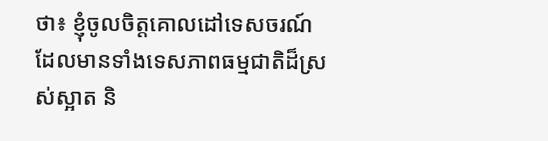ថា៖ ខ្ញុំចូលចិត្តគោលដៅទេសចរណ៍ដែលមានទាំងទេសភាពធម្មជាតិដ៏ស្រស់ស្អាត និ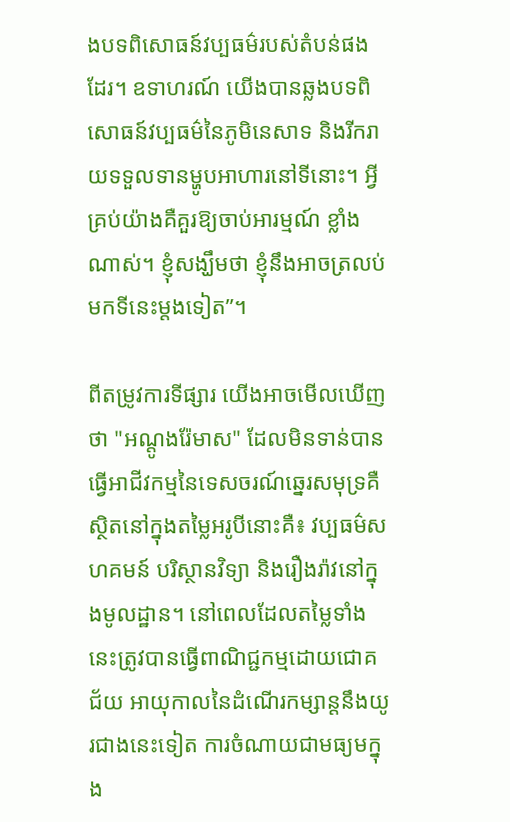ងបទពិសោធន៍វប្បធម៌របស់តំបន់ផងដែរ។ ឧទាហរណ៍ យើងបានឆ្លងបទពិសោធន៍វប្បធម៌នៃភូមិនេសាទ និងរីករាយទទួលទានម្ហូបអាហារនៅទីនោះ។ អ្វីគ្រប់យ៉ាងគឺគួរឱ្យចាប់អារម្មណ៍ ខ្លាំងណាស់។ ខ្ញុំសង្ឃឹមថា ខ្ញុំនឹងអាចត្រលប់មកទីនេះម្តងទៀត”។

ពីតម្រូវការទីផ្សារ យើងអាចមើលឃើញថា "អណ្តូងរ៉ែមាស" ដែលមិនទាន់បានធ្វើអាជីវកម្មនៃទេសចរណ៍ឆ្នេរសមុទ្រគឺស្ថិតនៅក្នុងតម្លៃអរូបីនោះគឺ៖ វប្បធម៌សហគមន៍ បរិស្ថានវិទ្យា និងរឿងរ៉ាវនៅក្នុងមូលដ្ឋាន។ នៅពេលដែលតម្លៃទាំងនេះត្រូវបានធ្វើពាណិជ្ជកម្មដោយជោគជ័យ អាយុកាលនៃដំណើរកម្សាន្តនឹងយូរជាងនេះទៀត ការចំណាយជាមធ្យមក្នុង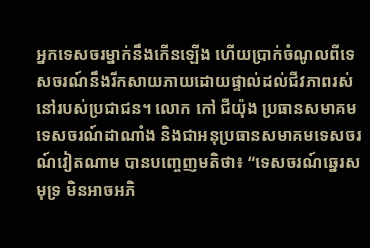អ្នកទេសចរម្នាក់នឹងកើនឡើង ហើយប្រាក់ចំណូលពីទេសចរណ៍នឹងរីកសាយភាយដោយផ្ទាល់ដល់ជីវភាពរស់នៅរបស់ប្រជាជន។ លោក កៅ ជីយ៉ុង ប្រធានសមាគមទេសចរណ៍ដាណាំង និងជាអនុប្រធានសមាគមទេសចរណ៍វៀតណាម បានបញ្ចេញមតិថា៖ “ទេសចរណ៍ឆ្នេរសមុទ្រ មិនអាចអភិ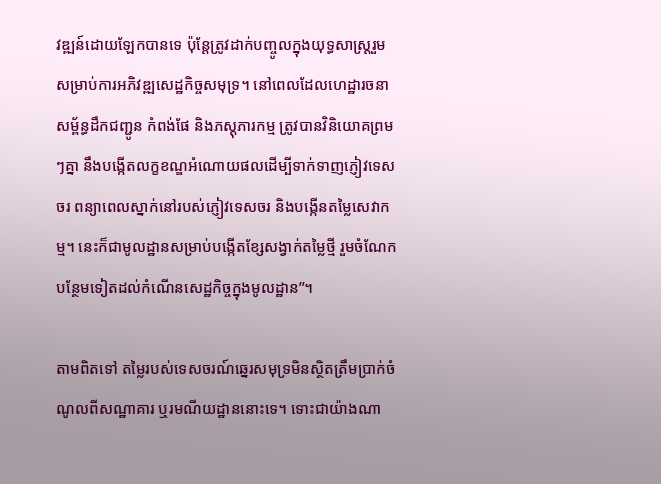វឌ្ឍន៍ដោយឡែកបានទេ ប៉ុន្តែត្រូវដាក់បញ្ចូលក្នុងយុទ្ធសាស្ត្ររួមសម្រាប់ការអភិវឌ្ឍសេដ្ឋកិច្ចសមុទ្រ។ នៅពេលដែលហេដ្ឋារចនាសម្ព័ន្ធដឹកជញ្ជូន កំពង់ផែ និងភស្តុភារកម្ម ត្រូវបានវិនិយោគព្រមៗគ្នា នឹងបង្កើតលក្ខខណ្ឌអំណោយផលដើម្បីទាក់ទាញភ្ញៀវទេសចរ ពន្យាពេលស្នាក់នៅរបស់ភ្ញៀវទេសចរ និងបង្កើនតម្លៃសេវាកម្ម។ នេះក៏ជាមូលដ្ឋានសម្រាប់បង្កើតខ្សែសង្វាក់តម្លៃថ្មី រួមចំណែកបន្ថែមទៀតដល់កំណើនសេដ្ឋកិច្ចក្នុងមូលដ្ឋាន”។

តាមពិតទៅ តម្លៃរបស់ទេសចរណ៍ឆ្នេរសមុទ្រមិនស្ថិតត្រឹមប្រាក់ចំណូលពីសណ្ឋាគារ ឬរមណីយដ្ឋាននោះទេ។ ទោះជាយ៉ាងណា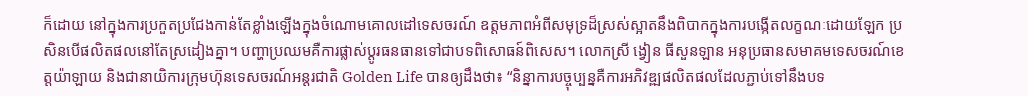ក៏ដោយ នៅក្នុងការប្រកួតប្រជែងកាន់តែខ្លាំងឡើងក្នុងចំណោមគោលដៅទេសចរណ៍ ឧត្តមភាពអំពីសមុទ្រដ៏ស្រស់ស្អាតនឹងពិបាកក្នុងការបង្កើតលក្ខណៈដោយឡែក ប្រសិនបើផលិតផលនៅតែស្រដៀងគ្នា។ បញ្ហាប្រឈមគឺការផ្លាស់ប្តូរធនធានទៅជាបទពិសោធន៍ពិសេស។ លោកស្រី ង្វៀន ធីសួនឡាន អនុប្រធានសមាគមទេសចរណ៍ខេត្តយ៉ាឡាយ និងជានាយិការក្រុមហ៊ុនទេសចរណ៍អន្តរជាតិ Golden Life បានឲ្យដឹងថា៖ “និន្នាការបច្ចុប្បន្នគឺការអភិវឌ្ឍផលិតផលដែលភ្ជាប់ទៅនឹងបទ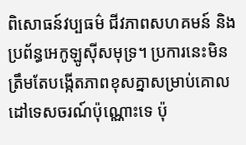ពិសោធន៍វប្បធម៌ ជីវភាពសហគមន៍ និងប្រព័ន្ធអេកូឡូស៊ីសមុទ្រ។ ប្រការនេះមិនត្រឹមតែបង្កើតភាពខុសគ្នាសម្រាប់គោលដៅទេសចរណ៍ប៉ុណ្ណោះទេ ប៉ុ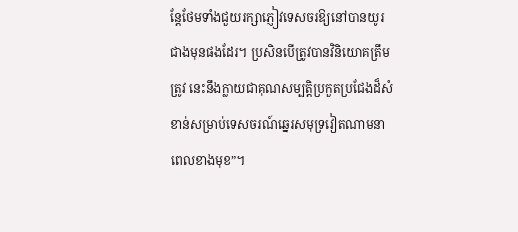ន្តែថែមទាំងជួយរក្សាភ្ញៀវទេសចរឱ្យនៅបានយូរជាងមុនផងដែរ។ ប្រសិនបើត្រូវបានវិនិយោគត្រឹមត្រូវ នេះនឹងក្លាយជាគុណសម្បត្តិប្រកួតប្រជែងដ៏សំខាន់សម្រាប់ទេសចរណ៍ឆ្នេរសមុទ្រវៀតណាមនាពេលខាងមុខ”។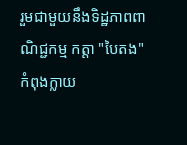រួមជាមួយនឹងទិដ្ឋភាពពាណិជ្ជកម្ម កត្តា "បៃតង" កំពុងក្លាយ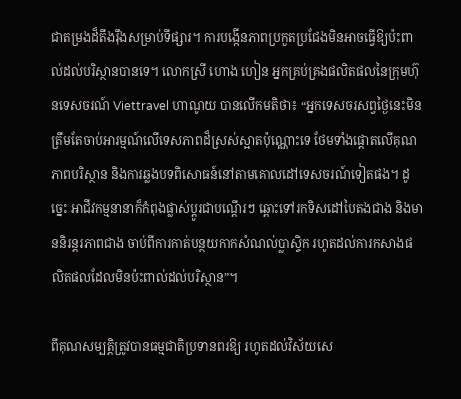ជាតម្រងដ៏តឹងរ៉ឹងសម្រាប់ទីផ្សារ។ ការបង្កើនភាពប្រកួតប្រជែងមិនអាចធ្វើឱ្យប៉ះពាល់ដល់បរិស្ថានបានទេ។ លោកស្រី ហោង ហៀន អ្នកគ្រប់គ្រងផលិតផលនៃក្រុមហ៊ុនទេសចរណ៍ Viettravel ហាណូយ បានលើកមតិថា៖ “អ្នកទេសចរសព្វថ្ងៃនេះមិនត្រឹមតែចាប់អារម្មណ៍លើទេសភាពដ៏ស្រស់ស្អាតប៉ុណ្ណោះទេ ថែមទាំងផ្តោតលើគុណភាពបរិស្ថាន និងការឆ្លងបទពិសោធន៍នៅតាមគោលដៅទេសចរណ៍ទៀតផង។ ដូច្នេះ អាជីវកម្មនានាក៏កំពុងផ្លាស់ប្តូរជាបណ្តើរៗ ឆ្ពោះទៅរកទិសដៅបៃតងជាង និងមាននិរន្តរភាពជាង ចាប់ពីការកាត់បន្ថយកាកសំណល់ប្លាស្ទិក រហូតដល់ការកសាងផលិតផលដែលមិនប៉ះពាល់ដល់បរិស្ថាន”។

ពីគុណសម្បត្តិត្រូវបានធម្មជាតិប្រទានពរឱ្យ រហូតដល់វិស័យសេ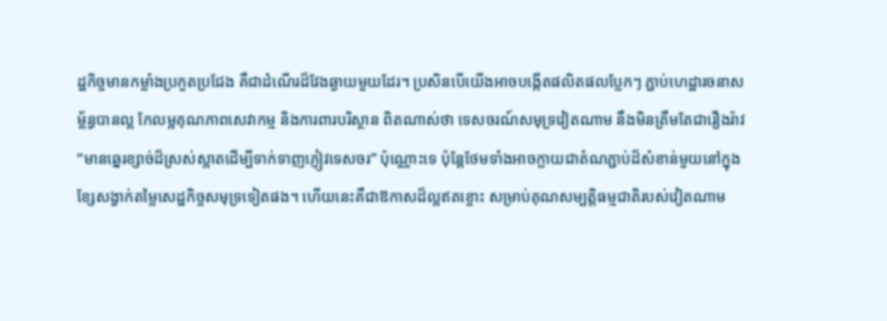ដ្ឋកិច្ចមានកម្លាំងប្រកួតប្រជែង គឺជាដំណើរដ៏វែងឆ្ងាយមួយដែរ។ ប្រសិនបើយើងអាចបង្កើតផលិតផលប្លែកៗ ភ្ជាប់ហេដ្ឋារចនាសម្ព័ន្ធបានល្អ កែលម្អគុណភាពសេវាកម្ម និងការពារបរិស្ថាន ពិតណាស់ថា ទេសចរណ៍សមុទ្រវៀតណាម នឹងមិនត្រឹមតែជារឿងរ៉ាវ “មានឆ្នេរខ្សាច់ដ៏ស្រស់ស្អាតដើម្បីទាក់ទាញភ្ញៀវទេសចរ” ប៉ុណ្ណោះទេ ប៉ុន្តែថែមទាំងអាចក្លាយជាតំណភ្ជាប់ដ៏សំខាន់មួយនៅក្នុងខ្សែសង្វាក់តម្លៃសេដ្ឋកិច្ចសមុទ្រទៀតផង។ ហើយនេះគឺជាឱកាសដ៏ល្អឥតខ្ចោះ សម្រាប់គុណសម្បត្តិធម្មជាតិរបស់វៀតណាម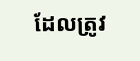ដែលត្រូវ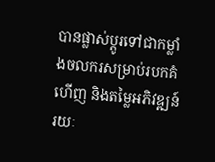បានផ្លាស់ប្តូរទៅជាកម្លាំងចលករសម្រាប់របកគំហើញ និងតម្លៃអភិវឌ្ឍន៍រយៈ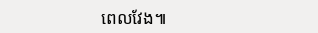ពេលវែង៕